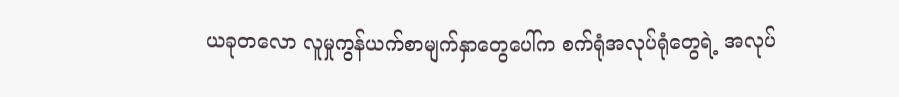ယခုတလော လူမှုကွန်ယက်စာမျက်နှာတွေပေါ်က စက်ရုံအလုပ်ရုံတွေရဲ့ အလုပ်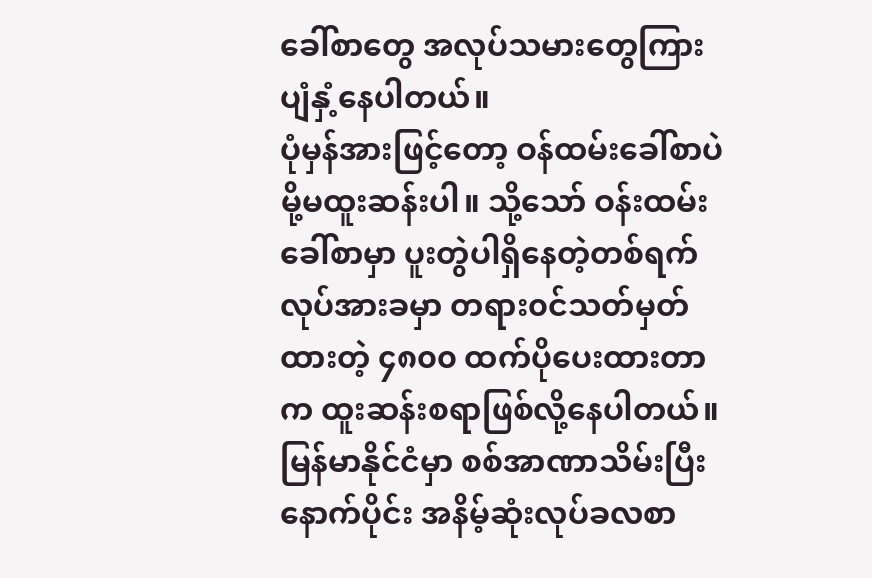ခေါ်စာတွေ အလုပ်သမားတွေကြား ပျံနှံ့နေပါတယ်။
ပုံမှန်အားဖြင့်တော့ ဝန်ထမ်းခေါ်စာပဲမို့မထူးဆန်းပါ။ သို့သော် ဝန်းထမ်းခေါ်စာမှာ ပူးတွဲပါရှိနေတဲ့တစ်ရက်လုပ်အားခမှာ တရား၀င်သတ်မှတ်ထားတဲ့ ၄၈၀၀ ထက်ပိုပေးထားတာက ထူးဆန်းစရာဖြစ်လို့နေပါတယ်။
မြန်မာနိုင်ငံမှာ စစ်အာဏာသိမ်းပြီးနောက်ပိုင်း အနိမ့်ဆုံးလုပ်ခလစာ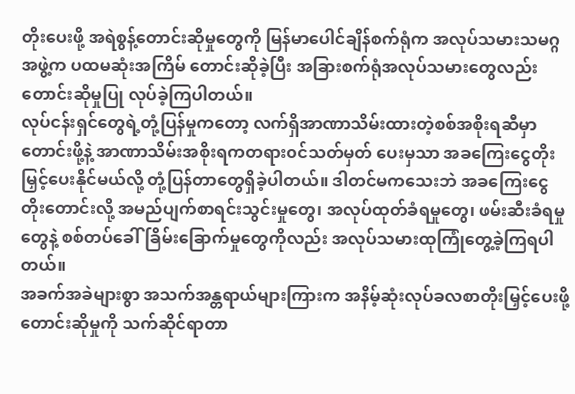တိုးပေးဖို့ အရဲစွန့်တောင်းဆိုမှုတွေကို မြန်မာပေါင်ချိန်စက်ရုံက အလုပ်သမားသမဂ္ဂအဖွဲ့က ပထမဆုံးအကြိမ် တောင်းဆိုခဲ့ပြီး အခြားစက်ရုံအလုပ်သမားတွေလည်း တောင်းဆိုမှုပြု လုပ်ခဲ့ကြပါတယ်။
လုပ်ငန်းရှင်တွေရဲ့တုံ့ပြန်မှုကတော့ လက်ရှိအာဏာသိမ်းထားတဲ့စစ်အစိုးရဆီမှာတောင်းဖို့နဲ့ အာဏာသိမ်းအစိုးရကတရား၀င်သတ်မှတ် ပေးမှသာ အခကြေးငွေတိုးမြှင့်ပေးနိုင်မယ်လို့ တုံ့ပြန်တာတွေရှိခဲ့ပါတယ်။ ဒါတင်မကသေးဘဲ အခကြေးငွေတိုးတောင်းလို့ အမည်ပျက်စာရင်းသွင်းမှုတွေ၊ အလုပ်ထုတ်ခံရမှုတွေ၊ ဖမ်းဆီးခံရမှုတွေနဲ့ စစ်တပ်ခေါ်ခြိမ်းခြောက်မှုတွေကိုလည်း အလုပ်သမားထုကြုံတွေ့ခဲ့ကြရပါတယ်။
အခက်အခဲများစွာ အသက်အန္တရာယ်များကြားက အနိမ့်ဆုံးလုပ်ခလစာတိုးမြှင့်ပေးဖို့ တောင်းဆိုမှုကို သက်ဆိုင်ရာတာ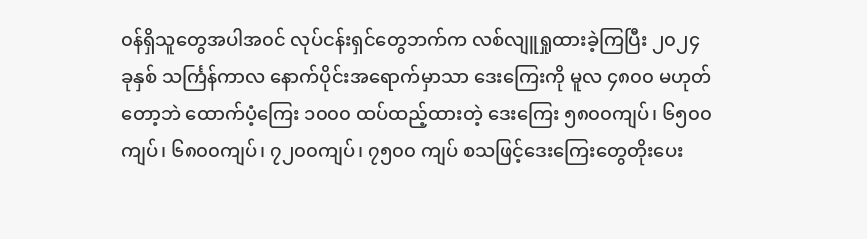၀န်ရှိသူတွေအပါအ၀င် လုပ်ငန်းရှင်တွေဘက်က လစ်လျူရှုထားခဲ့ကြပြီး ၂၀၂၄ ခုနှစ် သင်္ကြန်ကာလ နောက်ပိုင်းအရောက်မှာသာ ဒေးကြေးကို မူလ ၄၈၀၀ မဟုတ်တော့ဘဲ ထောက်ပံ့ကြေး ၁၀၀၀ ထပ်ထည့်ထားတဲ့ ဒေးကြေး ၅၈၀၀ကျပ်၊ ၆၅၀၀ကျပ်၊ ၆၈၀၀ကျပ်၊ ၇၂၀၀ကျပ်၊ ၇၅၀၀ ကျပ် စသဖြင့်ဒေးကြေးတွေတိုးပေး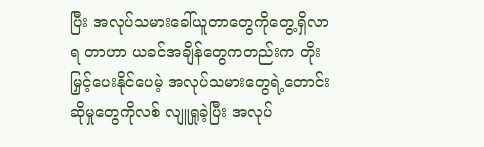ပြီး အလုပ်သမားခေါ်ယူတာတွေကိုတွေ့ရှိလာရ တာဟာ ယခင်အချိန်တွေကတည်းက တိုးမြှင့်ပေးနိုင်ပေမဲ့ အလုပ်သမားတွေရဲ့တောင်းဆိုမှုတွေကိုလစ် လျူရှုခဲ့ပြီး အလုပ်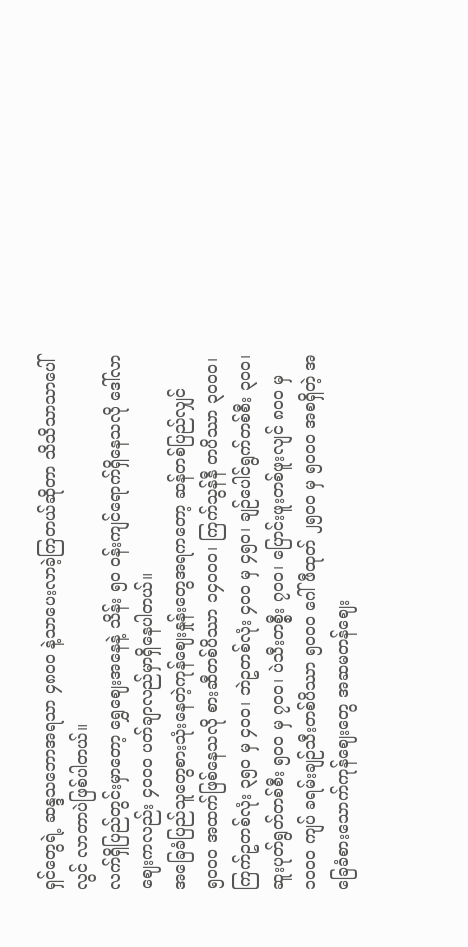ရှင်တွေရဲ့ ဆန္ဒသဘောအရသာ ၄၈၀၀ နဲ့သာပေးလာခဲ့ကြတယ်ဆိုတာ သိသိသာသာပေါ်လွင် လာတာပဲဖြစ်ပါတယ်။
လက်ရှိပြည်တွင်းမှာတော့ ရွှေဈေးအနေနဲ့ သိန်း ၅၀ ဝန်းကျင်ရောက်ရှိနေသလို ဒေါ်လာဈေးကလည်း ၄၀၀၀ ပတ်ချာလည်မှာရှိနေပါတယ်။
အခြေခံပြည်သူတွေစားသုံးနေတဲ့ကုန်ဈေးနှုန်းတွေအရကတော့ ဆန်တစ်ပြည်လျှင် ၅၀၀၀ အထက်ဖြစ်နေသလို စားဆီတစ်ပိဿာ ၁၄၀၀၀၊ ကြက်သွန်နီ တပိဿာ ၃၀၀၀၊ ကြက်ဥတစ်လုံး ၃၅၀ မှ ၄၀၀၊ ဘဲဥတစ်လုံး ၄၀၀ မှ ၄၅၀၊ ချဉ်ပေါင်ရွက်တစ်စီး ၃၀၀၊ ဆူးပုတ်ရွတ်တစ်စီး ၅၀၀ မှ ၇၀၀၊ ပဲသီးတစ္စီး ၇၀၀၊ ပြောင်းဖူးတစ်ဖူးလျင် ၈၀၀ မှ ၁၀၀၀ ကျပ် ခရမ်းချဉ်သီးတစ်ပိဿာ ၅၀၀၀ ဂေါ်ဖီထုတ် ၂၅၀၀ မှ ၅၀၀၀ အစရှိတဲ့ အခြေခံစားသောက်ကုန်ဈေးတွေ အဆမတန်ဈေး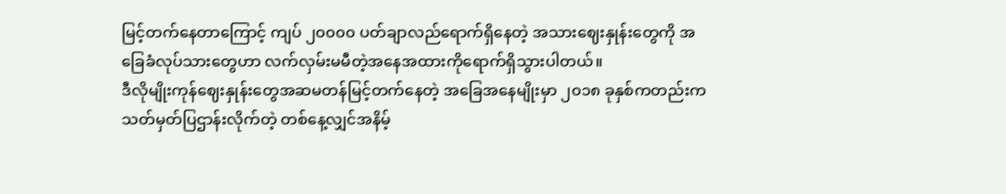မြင့်တက်နေတာကြောင့် ကျပ် ၂၀၀၀၀ ပတ်ချာလည်ရောက်ရှိနေတဲ့ အသားဈေးနှုန်းတွေကို အခြေခံလုပ်သားတွေဟာ လက်လှမ်းမမီတဲ့အနေအထားကိုရောက်ရှိသွားပါတယ်။
ဒီလိုမျိုးကုန်ဈေးနှုန်းတွေအဆမတန်မြင့်တက်နေတဲ့ အခြေအနေမျိုးမှာ ၂၀၁၈ ခုနှစ်ကတည်းက သတ်မှတ်ပြဌာန်းလိုက်တဲ့ တစ်နေ့လျှင်အနိမ့်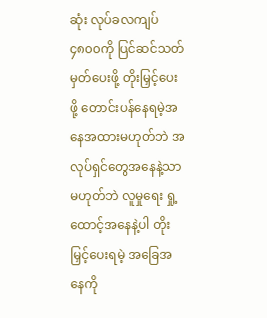ဆုံး လုပ်ခလကျပ်၄၈၀၀ကို ပြင်ဆင်သတ်မှတ်ပေးဖို့ တိုးမြှင့်ပေးဖို့ တောင်းပန်နေရမဲ့အနေအထားမဟုတ်ဘဲ အလုပ်ရှင်တွေအနေနဲ့သာမဟုတ်ဘဲ လူမှုရေး ရှု့ထောင့်အနေနဲ့ပါ တိုးမြှင့်ပေးရမဲ့ အခြေအနေကို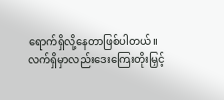ရောက်ရှိလို့နေတာဖြစ်ပါတယ်။
လက်ရှိမှာလည်းဒေးကြေးတိုးမြှင့်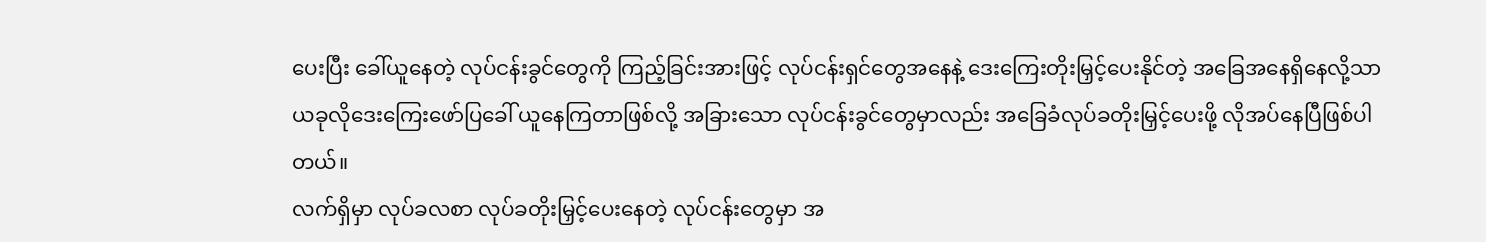ပေးပြီး ခေါ်ယူနေတဲ့ လုပ်ငန်းခွင်တွေကို ကြည့်ခြင်းအားဖြင့် လုပ်ငန်းရှင်တွေအနေနဲ့ ဒေးကြေးတိုးမြှင့်ပေးနိုင်တဲ့ အခြေအနေရှိနေလို့သာ ယခုလိုဒေးကြေးဖော်ပြခေါ် ယူနေကြတာဖြစ်လို့ အခြားသော လုပ်ငန်းခွင်တွေမှာလည်း အခြေခံလုပ်ခတိုးမြှင့်ပေးဖို့ လိုအပ်နေပြီဖြစ်ပါတယ်။
လက်ရှိမှာ လုပ်ခလစာ လုပ်ခတိုးမြှင့်ပေးနေတဲ့ လုပ်ငန်းတွေမှာ အ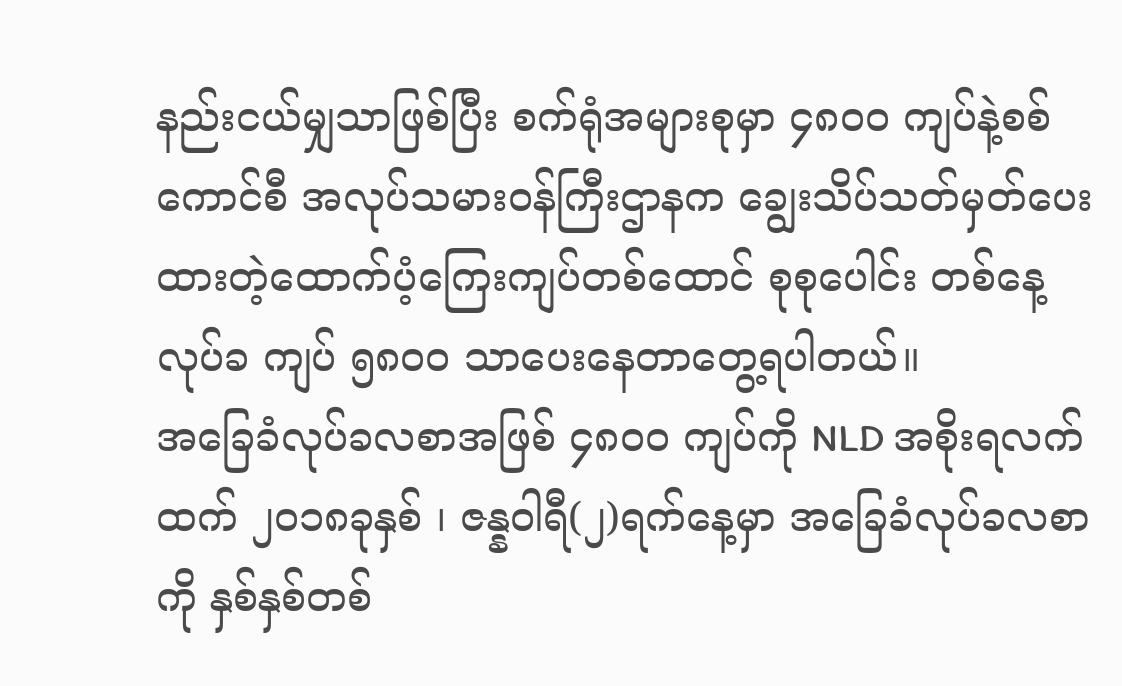နည်းငယ်မျှသာဖြစ်ပြီး စက်ရုံအများစုမှာ ၄၈၀၀ ကျပ်နဲ့စစ်ကောင်စီ အလုပ်သမားဝန်ကြီးဌာနက ချွေးသိပ်သတ်မှတ်ပေးထားတဲ့ထောက်ပံ့ကြေးကျပ်တစ်ထောင် စုစုပေါင်း တစ်နေ့လုပ်ခ ကျပ် ၅၈၀၀ သာပေးနေတာတွေ့ရပါတယ်။
အခြေခံလုပ်ခလစာအဖြစ် ၄၈၀ဝ ကျပ်ကို NLD အစိုးရလက်ထက် ၂၀၁၈ခုနှစ် ၊ ဇန္နဝါရီ(၂)ရက်နေ့မှာ အခြေခံလုပ်ခလစာကို နှစ်နှစ်တစ်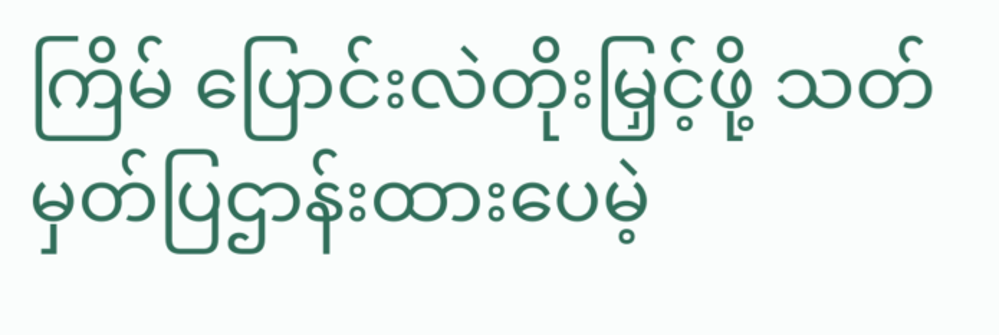ကြိမ် ပြောင်းလဲတိုးမြှင့်ဖို့ သတ်မှတ်ပြဌာန်းထားပေမဲ့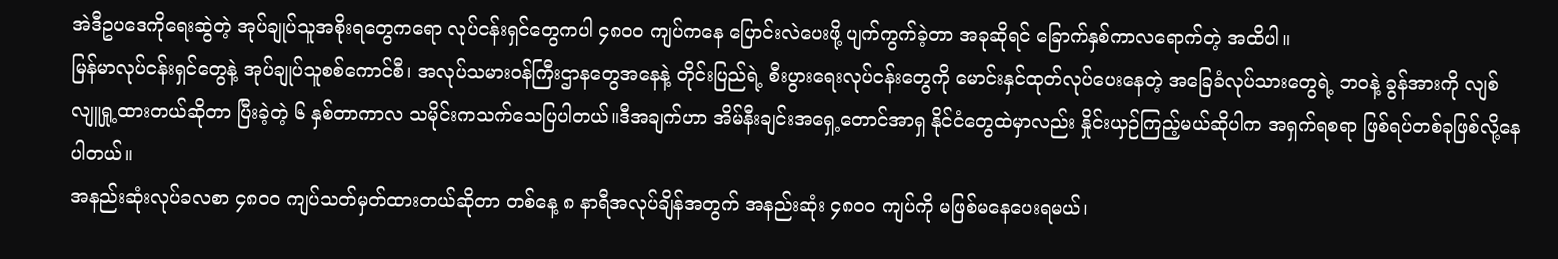အဲဒီဥပဒေကိုရေးဆွဲတဲ့ အုပ်ချုပ်သူအစိုးရတွေကရော လုပ်ငန်းရှင်တွေကပါ ၄၈၀၀ ကျပ်ကနေ ပြောင်းလဲပေးဖို့ ပျက်ကွက်ခဲ့တာ အခုဆိုရင် ခြောက်နှစ်ကာလရောက်တဲ့ အထိပါ။
မြန်မာလုပ်ငန်းရှင်တွေနဲ့ အုပ်ချုပ်သူစစ်ကောင်စီ၊ အလုပ်သမားဝန်ကြီးဌာနတွေအနေနဲ့ တိုင်းပြည်ရဲ့ စီးပွားရေးလုပ်ငန်းတွေကို မောင်းနှင်ထုတ်လုပ်ပေးနေတဲ့ အခြေခံလုပ်သားတွေရဲ့ ဘဝနဲ့ ခွန်အားကို လျစ်လျူရှု့ထားတယ်ဆိုတာ ပြီးခဲ့တဲ့ ၆ နှစ်တာကာလ သမိုင်းကသက်သေပြပါတယ်။ဒီအချက်ဟာ အိမ်နီးချင်းအရှေ့တောင်အာရှ နိုင်ငံတွေထဲမှာလည်း နှိုင်းယှဉ်ကြည့်မယ်ဆိုပါက အရှက်ရစရာ ဖြစ်ရပ်တစ်ခုဖြစ်လို့နေပါတယ်။
အနည်းဆုံးလုပ်ခလစာ ၄၈၀၀ ကျပ်သတ်မှတ်ထားတယ်ဆိုတာ တစ်နေ့ ၈ နာရီအလုပ်ချိန်အတွက် အနည်းဆုံး ၄၈၀၀ ကျပ်ကို မဖြစ်မနေပေးရမယ်၊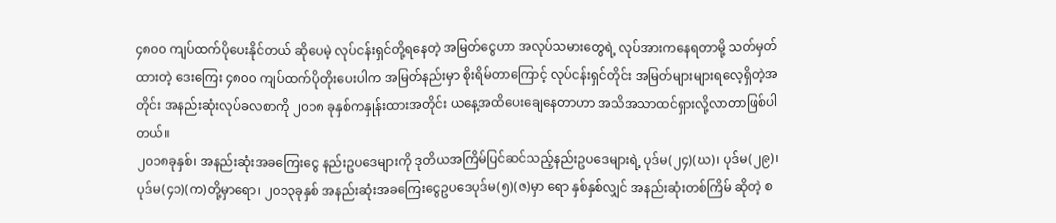၄၈၀၀ ကျပ်ထက်ပိုပေးနိုင်တယ် ဆိုပေမဲ့ လုပ်ငန်းရှင်တို့ရနေတဲ့ အမြတ်ငွေဟာ အလုပ်သမားတွေရဲ့ လုပ်အားကနေရတာမို့ သတ်မှတ်ထားတဲ့ ဒေးကြေး ၄၈၀၀ ကျပ်ထက်ပိုတိုးပေးပါက အမြတ်နည်းမှာ စိုးရိမ်တာကြောင့် လုပ်ငန်းရှင်တိုင်း အမြတ်များများရလေ့ရှိတဲ့အတိုင်း အနည်းဆုံးလုပ်ခလစာကို ၂၀၁၈ ခုနှစ်ကနှုန်းထားအတိုင်း ယနေ့အထိပေးချေနေတာဟာ အသိအသာထင်ရှားလို့လာတာဖြစ်ပါတယ်။
၂၀၁၈ခုနှစ်၊ အနည်းဆုံးအခကြေးငွေ နည်းဥပဒေများကို ဒုတိယအကြိမ်ပြင်ဆင်သည့်နည်းဥပဒေများရဲ့ ပုဒ်မ(၂၄)(ဃ)၊ ပုဒ်မ(၂၉)၊ ပုဒ်မ(၄၁)(က)တို့မှာရော၊ ၂၀၁၃ခုနှစ် အနည်းဆုံးအခကြေးငွေဥပဒေပုဒ်မ(၅)(ဇ)မှာ ရော နှစ်နှစ်လျှင် အနည်းဆုံးတစ်ကြိမ် ဆိုတဲ့ စ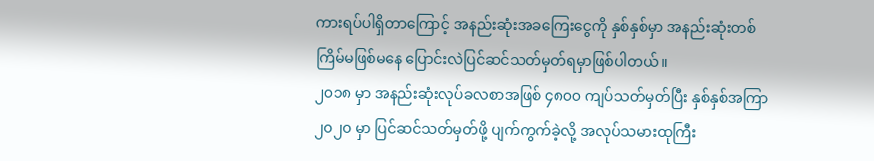ကားရပ်ပါရှိတာကြောင့် အနည်းဆုံးအခကြေးငွေကို နှစ်နှစ်မှာ အနည်းဆုံးတစ်ကြိမ်မဖြစ်မနေ ပြောင်းလဲပြင်ဆင်သတ်မှတ်ရမှာဖြစ်ပါတယ်။
၂၀၁၈ မှာ အနည်းဆုံးလုပ်ခလစာအဖြစ် ၄၈၀၀ ကျပ်သတ်မှတ်ပြီး နှစ်နှစ်အကြာ ၂၀၂၀ မှာ ပြင်ဆင်သတ်မှတ်ဖို့ ပျက်ကွက်ခဲ့လို့ အလုပ်သမားထုကြီး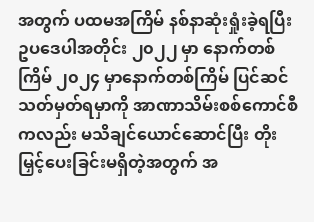အတွက် ပထမအကြိမ် နစ်နာဆုံးရှုံးခဲ့ရပြီး ဥပဒေပါအတိုင်း ၂၀၂၂ မှာ နောက်တစ်ကြိမ် ၂၀၂၄ မှာနောက်တစ်ကြိမ် ပြင်ဆင်သတ်မှတ်ရမှာကို အာဏာသိမ်းစစ်ကောင်စီကလည်း မသိချင်ယောင်ဆောင်ပြီး တိုးမြှင့်ပေးခြင်းမရှိတဲ့အတွက် အ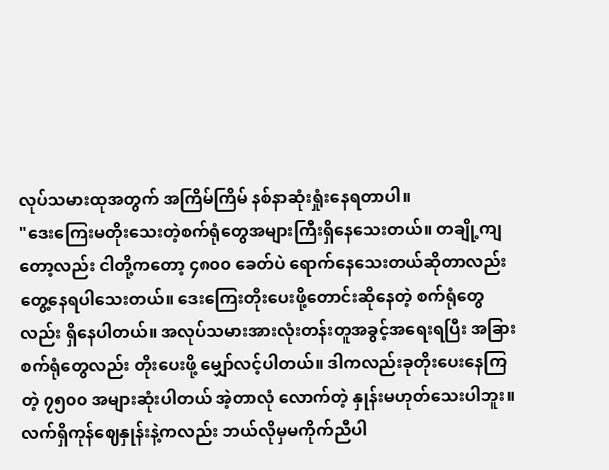လုပ်သမားထုအတွက် အကြိမ်ကြိမ် နစ်နာဆုံးရှုံးနေရတာပါ။
"ဒေးကြေးမတိုးသေးတဲ့စက်ရုံတွေအများကြီးရှိနေသေးတယ်။ တချို့ကျတော့လည်း ငါတို့ကတော့ ၄၈၀၀ ခေတ်ပဲ ရောက်နေသေးတယ်ဆိုတာလည်း တွေ့နေရပါသေးတယ်။ ဒေးကြေးတိုးပေးဖို့တောင်းဆိုနေတဲ့ စက်ရုံတွေလည်း ရှိနေပါတယ်။ အလုပ်သမားအားလုံးတန်းတူအခွင့်အရေးရပြီး အခြားစက်ရုံတွေလည်း တိုးပေးဖို့ မျှော်လင့်ပါတယ်။ ဒါကလည်းခုတိုးပေးနေကြတဲ့ ၇၅၀၀ အများဆုံးပါတယ် အဲ့တာလုံ လောက်တဲ့ နှုန်းမဟုတ်သေးပါဘူး။ လက်ရှိကုန်ဈေနှုန်းနဲ့ကလည်း ဘယ်လိုမှမကိုက်ညီပါ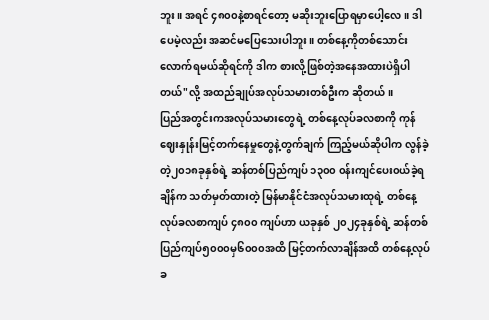ဘူး။ အရင် ၄၈၀၀နဲ့စာရင်တော့ မဆိုးဘူးပြောရမှာပေါ့လေ။ ဒါပေမဲ့လည်း အဆင်မပြေသေးပါဘူး။ တစ်နေ့ကိုတစ်သောင်းလောက်ရမယ်ဆိုရင်ကို ဒါက စားလို့ဖြစ်တဲ့အနေအထားပဲရှိပါတယ်"လို့ အထည်ချုပ်အလုပ်သမားတစ်ဦးက ဆိုတယ်။
ပြည်အတွင်းကအလုပ်သမားတွေရဲ့ တစ်နေ့လုပ်ခလစာကို ကုန်ဈေးနှုန်းမြင့်တက်နေမှုတွေနဲ့တွက်ချက် ကြည့်မယ်ဆိုပါက လွန်ခဲ့တဲ့၂၀၁၈ခုနှစ်ရဲ့ ဆန်တစ်ပြည်ကျပ် ၁၃၀၀ ၀န်းကျင်ပေး၀ယ်ခဲ့ရချိန်က သတ်မှတ်ထားတဲ့ မြန်မာနိုင်ငံအလုပ်သမားထုရဲ့ တစ်နေ့လုပ်ခလစာကျပ် ၄၈၀၀ ကျပ်ဟာ ယခုနှစ် ၂၀၂၄ခုနှစ်ရဲ့ ဆန်တစ်ပြည်ကျပ်၅၀၀၀မှ၆၀၀၀အထိ မြင့်တက်လာချိန်အထိ တစ်နေ့လုပ်ခ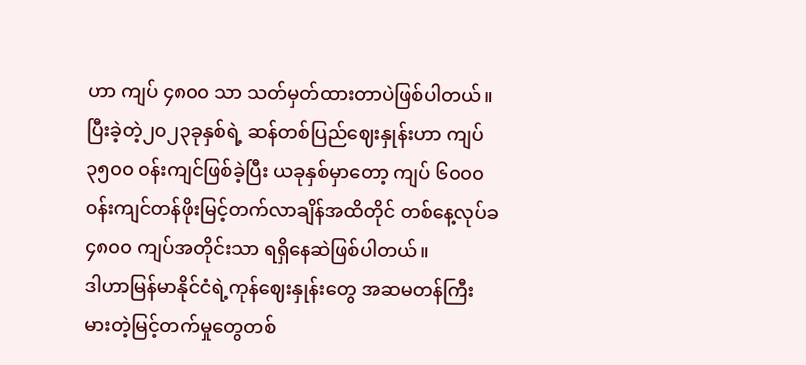ဟာ ကျပ် ၄၈၀၀ သာ သတ်မှတ်ထားတာပဲဖြစ်ပါတယ်။
ပြီးခဲ့တဲ့၂၀၂၃ခုနှစ်ရဲ့ ဆန်တစ်ပြည်ဈေးနှုန်းဟာ ကျပ် ၃၅၀၀ ၀န်းကျင်ဖြစ်ခဲ့ပြီး ယခုနှစ်မှာတော့ ကျပ် ၆၀၀၀ ၀န်းကျင်တန်ဖိုးမြင့်တက်လာချိန်အထိတိုင် တစ်နေ့လုပ်ခ ၄၈၀၀ ကျပ်အတိုင်းသာ ရရှိနေဆဲဖြစ်ပါတယ်။
ဒါဟာမြန်မာနိုင်ငံရဲ့ကုန်ဈေးနှုန်းတွေ အဆမတန်ကြီးမားတဲ့မြင့်တက်မှုတွေတစ်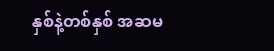နှစ်နဲ့တစ်နှစ် အဆမ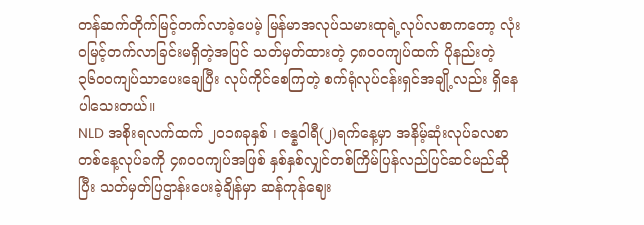တန်ဆက်တိုက်မြင့်တက်လာခဲ့ပေမဲ့ မြန်မာအလုပ်သမားထုရဲ့လုပ်လစာကတော့ လုံး၀မြင့်တက်လာခြင်းမရှိတဲ့အပြင် သတ်မှတ်ထားတဲ့ ၄၈၀၀ကျပ်ထက် ပိုနည်းတဲ့၃၆၀၀ကျပ်သာပေးချေပြီး လုပ်ကိုင်စေကြတဲ့ စက်ရုံလုပ်ငန်းရှင်အချို့လည်း ရှိနေပါသေးတယ်။
NLD အစိုးရလက်ထက် ၂၀၁၈ခုနှစ် ၊ ဇန္နဝါရီ(၂)ရက်နေ့မှာ အနိမ့်ဆုံးလုပ်ခလစာတစ်နေ့လုပ်ခကို ၄၈၀၀ကျပ်အဖြစ် နှစ်နှစ်လျှင်တစ်ကြိမ်ပြန်လည်ပြင်ဆင်မည်ဆိုပြီး သတ်မှတ်ပြဌာန်းပေးခဲ့ချိန်မှာ ဆန်ကုန်ဈေး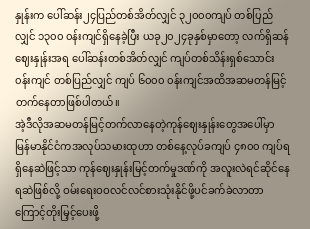နှုန်းက ပေါ်ဆန်း၂၄ပြည်တစ်အိတ်လျှင် ၃၂၀၀၀ကျပ် တစ်ပြည်လျှင် ၁၃၀၀ ၀န်းကျင်ရှိနေခဲ့ပြီး ယခု၂၀၂၄ခုနှစ်မှာတော့ လက်ရှိဆန်ဈေးနှုန်းအရ ပေါ်ဆန်းတစ်အိတ်လျှင် ကျပ်တစ်သိန်းရှစ်သောင်း၀န်းကျင် တစ်ပြည်လျှင် ကျပ် ၆၀၀၀ ၀န်းကျင်အထိအဆမတန်မြင့်တက်နေတာဖြစ်ပါတယ်။
အဲ့ဒီလိုအဆမတန်မြင့်တက်လာနေတဲ့ကုန်ဈေးနှုန်းတွေအပေါ်မှာ မြန်မာနိုင်ငံကအလုပ်သမားထုဟာ တစ်နေ့လုပ်ခကျပ် ၄၈၀၀ ကျပ်ရရှိနေဆဲဖြင့်သာ ကုန်ဈေးနှုန်းမြင့်တက်မှုဒဏ်ကို အလူးလဲရင်ဆိုင်နေရဆဲဖြစ်လို့ ဝမ်းရေးဝဝလင်လင်စားသုံးနိုင်ဖို့ပင်ခက်ခဲလာတာကြောင့်တိုးမြှင့်ပေးဖို့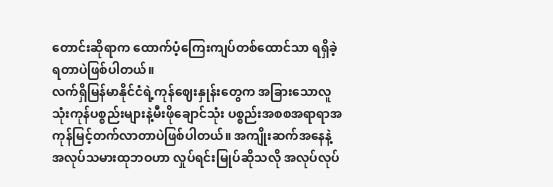တောင်းဆိုရာက ထောက်ပံ့ကြေးကျပ်တစ်ထောင်သာ ရရှိခဲ့ရတာပဲဖြစ်ပါတယ်။
လက်ရှိမြန်မာနိုင်ငံရဲ့ကုန်ဈေးနှုန်းတွေက အခြားသောလူသုံးကုန်ပစ္စည်းများနဲ့မီးဖိုချောင်သုံး ပစ္စည်းအစစအရာရာအကုန်မြင့်တက်လာတာပဲဖြစ်ပါတယ်။ အကျိုးဆက်အနေနဲ့ အလုပ်သမားထုဘဝဟာ လှုပ်ရင်းမြုပ်ဆိုသလို အလုပ်လုပ်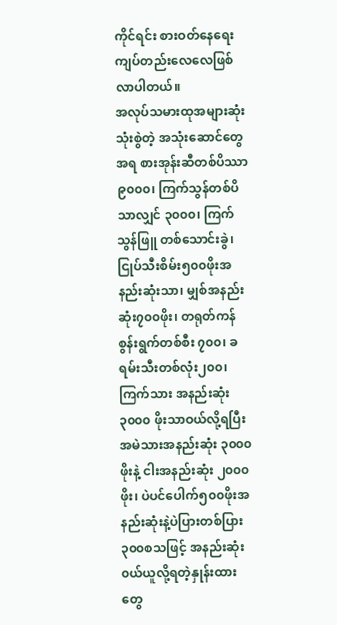ကိုင်ရင်း စားဝတ်နေရေး ကျပ်တည်းလေလေဖြစ်လာပါတယ်။
အလုပ်သမားထုအများဆုံးသုံးစွဲတဲ့ အသုံးဆောင်တွေအရ စားအုန်းဆီတစ်ပိဿာ ၉၀၀၀၊ ကြက်သွန်တစ်ပိသာလျှင် ၃၀၀၀၊ ကြက်သွန်ဖြူ တစ်သောင်းခွဲ၊ ငြုပ်သီးစိမ်း၅၀၀ဖိုးအနည်းဆုံးသာ၊ မျှစ်အနည်းဆုံး၇၀၀ဖိုး၊ တရုတ်ကန်စွန်းရွက်တစ်စီး ၇၀၀၊ ခရမ်းသီးတစ်လုံး၂၀၀၊ ကြက်သား အနည်းဆုံး ၃၀၀၀ ဖိုးသာဝယ်လို့ရပြီး အမဲသားအနည်းဆုံး ၃၀၀၀ဖိုးနဲ့ ငါးအနည်းဆုံး ၂၀၀၀ဖိုး၊ ပဲပင်ပေါက်၅၀၀ဖိုးအနည်းဆုံးနဲ့ပဲပြားတစ်ပြား၃၀၀စသဖြင့် အနည်းဆုံး၀ယ်ယူလို့ရတဲ့နှုန်းထားတွေ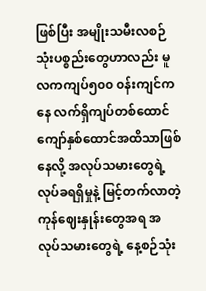ဖြစ်ပြီး အမျိုးသမီးလစဉ်သုံးပစ္စည်းတွေဟာလည်း မူလကကျပ်၅၀၀ ၀န်းကျင်ကနေ လက်ရှိကျပ်တစ်ထောင်ကျော်နှစ်ထောင်အထိသာဖြစ်နေလို့ အလုပ်သမားတွေရဲ့ လုပ်ခရရှိမှုနဲ့ မြင့်တက်လာတဲ့ကုန်ဈေးနှုန်းတွေအရ အလုပ်သမားတွေရဲ့ နေ့စဉ်သုံး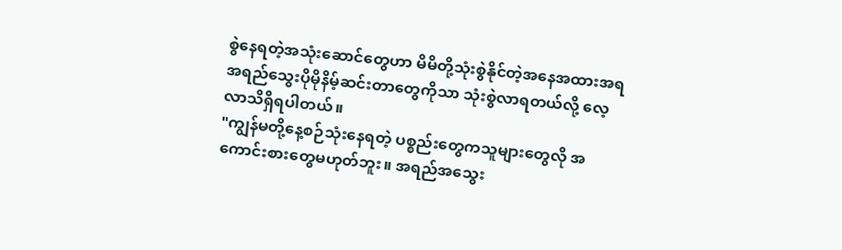စွဲနေရတဲ့အသုံးဆောင်တွေဟာ မိမိတို့သုံးစွဲနိုင်တဲ့အနေအထားအရ အရည်သွေးပိုမိုနိမ့်ဆင်းတာတွေကိုသာ သုံးစွဲလာရတယ်လို့ လေ့လာသိရှိရပါတယ်။
"ကျွန်မတို့နေ့စဉ်သုံးနေရတဲ့ ပစ္စည်းတွေကသူများတွေလို အကောင်းစားတွေမဟုတ်ဘူး။ အရည်အသွေး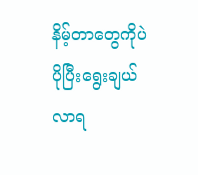နိမ့်တာတွေကိုပဲ ပိုပြီးရွေးချယ်လာရ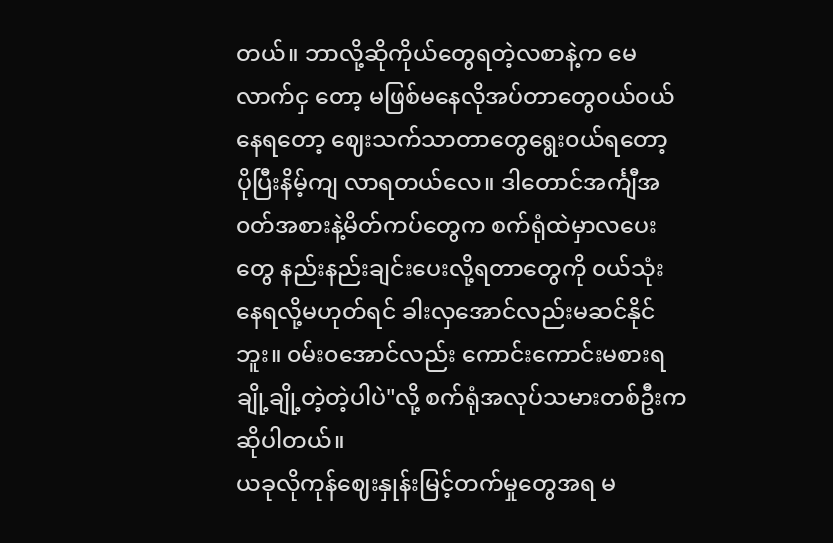တယ်။ ဘာလို့ဆိုကိုယ်တွေရတဲ့လစာနဲ့က မေလာက်ငှ တော့ မဖြစ်မနေလိုအပ်တာတွေ၀ယ်၀ယ်နေရတော့ ဈေးသက်သာတာတွေရွေး၀ယ်ရတော့ ပိုပြီးနိမ့်ကျ လာရတယ်လေ။ ဒါတောင်အင်္ကျီအ၀တ်အစားနဲ့မိတ်ကပ်တွေက စက်ရုံထဲမှာလပေးတွေ နည်းနည်းချင်းပေးလို့ရတာတွေကို ၀ယ်သုံးနေရလို့မဟုတ်ရင် ခါးလှအောင်လည်းမဆင်နိုင်ဘူး။ ၀မ်း၀အောင်လည်း ကောင်းကောင်းမစားရ ချို့ချို့တဲ့တဲ့ပါပဲ"လို့ စက်ရုံအလုပ်သမားတစ်ဦးကဆိုပါတယ်။
ယခုလိုကုန်ဈေးနှုန်းမြင့်တက်မှုတွေအရ မ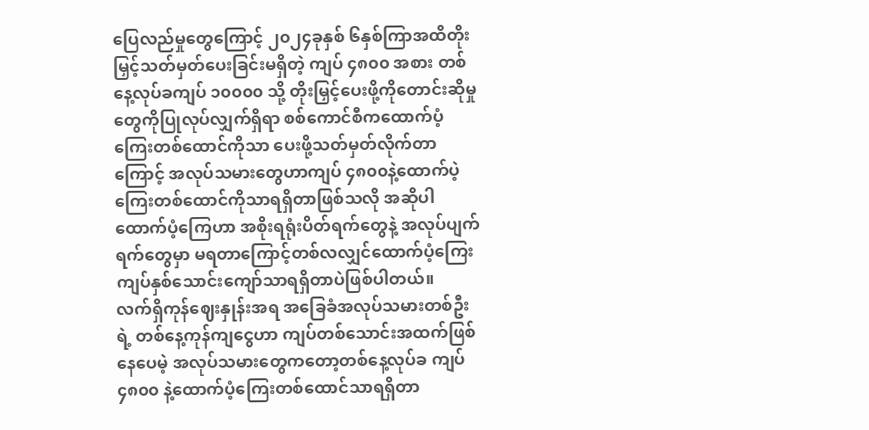ပြေလည်မှုတွေကြောင့် ၂၀၂၄ခုနှစ် ၆နှစ်ကြာအထိတိုးမြှင့်သတ်မှတ်ပေးခြင်းမရှိတဲ့ ကျပ် ၄၈၀၀ အစား တစ်နေ့လုပ်ခကျပ် ၁၀၀၀၀ သို့ တိုးမြှင့်ပေးဖို့ကိုတောင်းဆိုမှုတွေကိုပြုလုပ်လျှက်ရှိရာ စစ်ကောင်စီကထောက်ပံ့ကြေးတစ်ထောင်ကိုသာ ပေးဖို့သတ်မှတ်လိုက်တာကြောင့် အလုပ်သမားတွေဟာကျပ် ၄၈၀၀နဲ့ထောက်ပဲ့ကြေးတစ်ထောင်ကိုသာရရှိတာဖြစ်သလို အဆိုပါထောက်ပံ့ကြေဟာ အစိုးရရုံးပိတ်ရက်တွေနဲ့ အလုပ်ပျက်ရက်တွေမှာ မရတာကြောင့်တစ်လလျှင်ထောက်ပံ့ကြေးကျပ်နှစ်သောင်းကျော်သာရရှိတာပဲဖြစ်ပါတယ်။
လက်ရှိကုန်ဈေးနှုန်းအရ အခြေခံအလုပ်သမားတစ်ဦးရဲ့ တစ်နေ့ကုန်ကျငွေဟာ ကျပ်တစ်သောင်းအထက်ဖြစ်နေပေမဲ့ အလုပ်သမားတွေကတော့တစ်နေ့လုပ်ခ ကျပ်၄၈၀၀ နဲ့ထောက်ပံ့ကြေးတစ်ထောင်သာရရှိတာ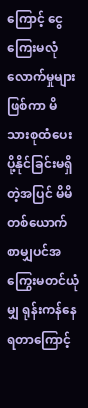ကြောင့် ငွေကြေးမလုံလောက်မှုများဖြစ်ကာ မိသားစုထံပေးပို့နိုင်ခြင်းမရှိတဲ့အပြင် မိမိတစ်ယောက်စာမျှပင်အကြွေးမတင်ယုံမျှ ရုန်းကန်နေရတာကြောင့်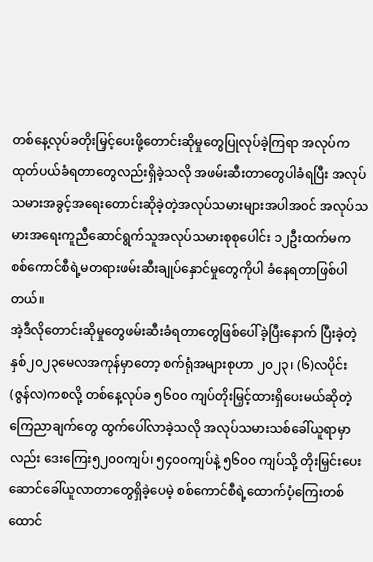တစ်နေ့လုပ်ခတိုးမြှင့်ပေးဖို့တောင်းဆိုမှုတွေပြုလုပ်ခဲ့ကြရာ အလုပ်ကထုတ်ပယ်ခံရတာတွေလည်းရှိခဲ့သလို အဖမ်းဆီးတာတွေပါခံရပြီး အလုပ်သမားအခွင့်အရေးတောင်းဆိုခဲ့တဲ့အလုပ်သမားများအပါအ၀င် အလုပ်သမားအရေးကူညီဆောင်ရွက်သူအလုပ်သမားစုစုပေါင်း ၁၂ဦးထက်မက စစ်ကောင်စီရဲ့မတရားဖမ်းဆီးချုပ်နှောင်မှုတွေကိုပါ ခံနေရတာဖြစ်ပါတယ်။
အဲ့ဒီလိုတောင်းဆိုမှုတွေဖမ်းဆီးခံရတာတွေဖြစ်ပေါ်ခဲ့ပြီးနောက် ပြီးခဲ့တဲ့နှစ်၂၀၂၃မေလအကုန်မှာတော့ စက်ရုံအများစုဟာ ၂၀၂၃၊ (၆)လပိုင်း(ဇွန်လ)ကစလို့ တစ်နေ့လုပ်ခ ၅၆၀၀ ကျပ်တိုးမြှင့်ထားရှိပေးမယ်ဆိုတဲ့ ကြေညာချက်တွေ ထွက်ပေါ်လာခဲ့သလို အလုပ်သမားသစ်ခေါ်ယူရာမှာလည်း ဒေးကြေး၅၂၀၀ကျပ်၊ ၅၄၀၀ကျပ်နဲ့ ၅၆၀၀ ကျပ်သို့ တိုးမြှင်းပေးဆောင်ခေါ်ယူလာတာတွေရှိခဲ့ပေမဲ့ စစ်ကောင်စီရဲ့ထောက်ပံ့ကြေးတစ်ထောင်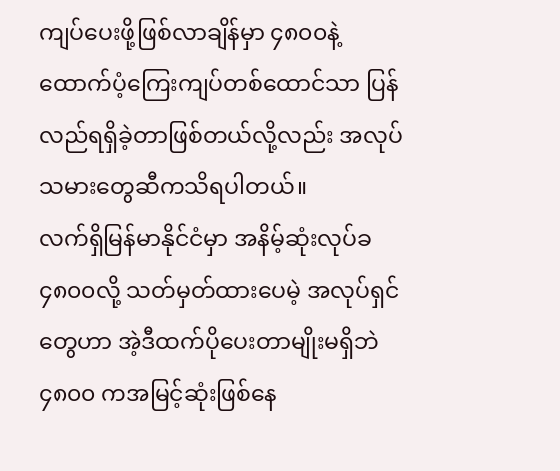ကျပ်ပေးဖို့ဖြစ်လာချိန်မှာ ၄၈၀၀နဲ့ ထောက်ပံ့ကြေးကျပ်တစ်ထောင်သာ ပြန်လည်ရရှိခဲ့တာဖြစ်တယ်လို့လည်း အလုပ်သမားတွေဆီကသိရပါတယ်။
လက်ရှိမြန်မာနိုင်ငံမှာ အနိမ့်ဆုံးလုပ်ခ၄၈၀၀လို့ သတ်မှတ်ထားပေမဲ့ အလုပ်ရှင်တွေဟာ အဲ့ဒီထက်ပိုပေးတာမျိုးမရှိဘဲ ၄၈၀၀ ကအမြင့်ဆုံးဖြစ်နေ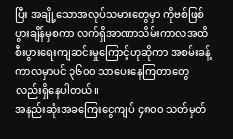ပြီး အချို့သောအလုပ်သမားတွေမှာ ကိုဗစ်ဖြစ်ပွားချိန်မှစကာ လက်ရှိအာဏာသိမ်းကာလအထိ စီးပွားရေးကျဆင်းမှုကြောင့်ဟုဆိုကာ အစမ်းခန့်ကာလမှာပင် ၃၆၀၀ သာပေးနေကြတာတွေလည်းရှိနေပါတယ်။
အနည်းဆုံးအခကြေးငွေကျပ် ၄၈၀၀ သတ်မှတ်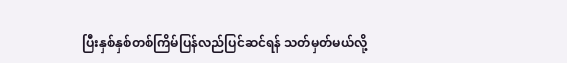ပြီးနှစ်နှစ်တစ်ကြိမ်ပြန်လည်ပြင်ဆင်ရန် သတ်မှတ်မယ်လို့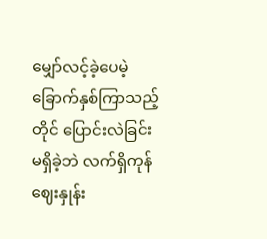မျှော်လင့်ခဲ့ပေမဲ့ ခြောက်နှစ်ကြာသည့်တိုင် ပြောင်းလဲခြင်းမရှိခဲ့ဘဲ လက်ရှိကုန်ဈေးနှုန်း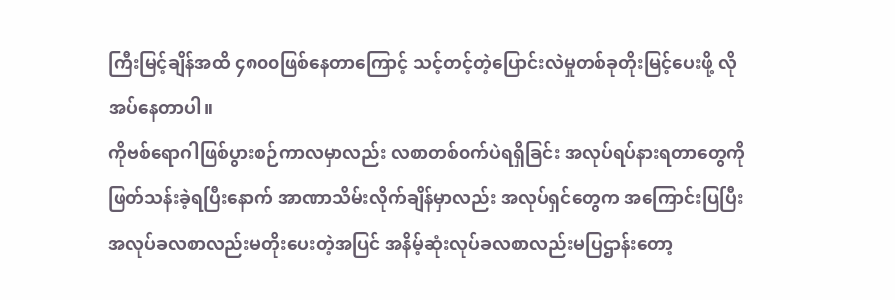ကြီးမြင့်ချိန်အထိ ၄၈၀၀ဖြစ်နေတာကြောင့် သင့်တင့်တဲ့ပြောင်းလဲမှုတစ်ခုတိုးမြင့်ပေးဖို့ လိုအပ်နေတာပါ။
ကိုဗစ်ရောဂါဖြစ်ပွားစဉ်ကာလမှာလည်း လစာတစ်၀က်ပဲရရှိခြင်း အလုပ်ရပ်နားရတာတွေကို ဖြတ်သန်းခဲ့ရပြီးနောက် အာဏာသိမ်းလိုက်ချိန်မှာလည်း အလုပ်ရှင်တွေက အကြောင်းပြပြီး အလုပ်ခလစာလည်းမတိုးပေးတဲ့အပြင် အနိမ့်ဆုံးလုပ်ခလစာလည်းမပြဌာန်းတော့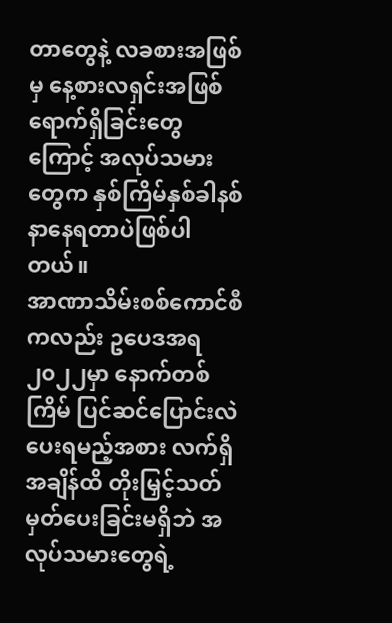တာတွေနဲ့ လခစားအဖြစ်မှ နေ့စားလရှင်းအဖြစ်ရောက်ရှိခြင်းတွေကြောင့် အလုပ်သမားတွေက နှစ်ကြိမ်နှစ်ခါနစ်နာနေရတာပဲဖြစ်ပါတယ်။
အာဏာသိမ်းစစ်ကောင်စီကလည်း ဥပေဒအရ၂၀၂၂မှာ နောက်တစ်ကြိမ် ပြင်ဆင်ပြောင်းလဲပေးရမည့်အစား လက်ရှိအချိန်ထိ တိုးမြှင့်သတ်မှတ်ပေးခြင်းမရှိဘဲ အလုပ်သမားတွေရဲ့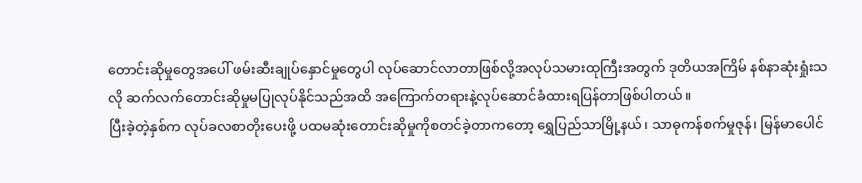တောင်းဆိုမှုတွေအပေါ် ဖမ်းဆီးချုပ်နှောင်မှုတွေပါ လုပ်ဆောင်လာတာဖြစ်လို့အလုပ်သမားထုကြီးအတွက် ဒုတိယအကြိမ် နစ်နာဆုံးရှုံးသလို ဆက်လက်တောင်းဆိုမှုမပြုလုပ်နိုင်သည်အထိ အကြောက်တရားနဲ့လုပ်ဆောင်ခံထားရပြန်တာဖြစ်ပါတယ်။
ပြီးခဲ့တဲ့နှစ်က လုပ်ခလစာတိုးပေးဖို့ ပထမဆုံးတောင်းဆိုမှုကိုစတင်ခဲ့တာကတော့ ရွှေပြည်သာမြို့နယ်၊ သာဓုကန်စက်မှုဇုန်၊ မြန်မာပေါင်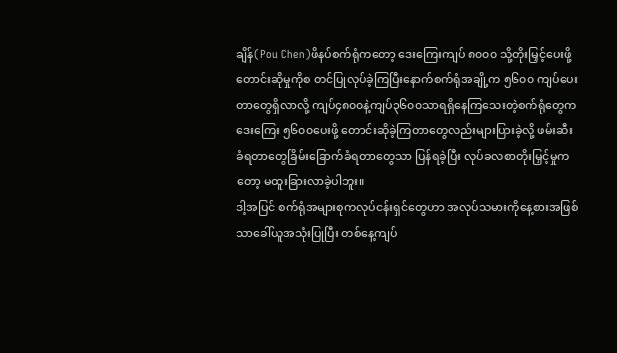ချိန်(Pou Chen)ဖိနပ်စက်ရုံကတော့ ဒေးကြေးကျပ် ၈၀၀၀ သို့တိုးမြှင့်ပေးဖို့တောင်းဆိုမှုကိုစ တင်ပြုလုပ်ခဲ့ကြပြီးနောက်စက်ရုံအချို့က ၅၆၀၀ ကျပ်ပေးတာတွေရှိလာလို့ ကျပ်၄၈၀၀နဲ့ကျပ်၃၆၀၀သာရရှိနေကြသေးတဲ့စက်ရုံတွေက ဒေးကြေး ၅၆၀၀ပေးဖို့ တောင်းဆိုခဲ့ကြတာတွေလည်းများပြားခဲ့လို့ ဖမ်းဆီးခံရတာတွေခြိမ်းခြောက်ခံရတာတွေသာ ပြန်ရခဲ့ပြီး လုပ်ခလစာတိုးမြှင့်မှုကတော့ မထူးခြားလာခဲ့ပါဘူး။
ဒါ့အပြင် စက်ရုံအများစုကလုပ်ငန်းရှင်တွေဟာ အလုပ်သမားကိုနေ့စားအဖြစ်သာခေါ်ယူအသုံးပြုပြီး တစ်နေ့ကျပ်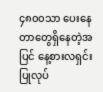၄၈၀၀သာ ပေးနေတာတွေရှိနေတဲ့အပြင် နေ့စားလရှင်းပြုလုပ်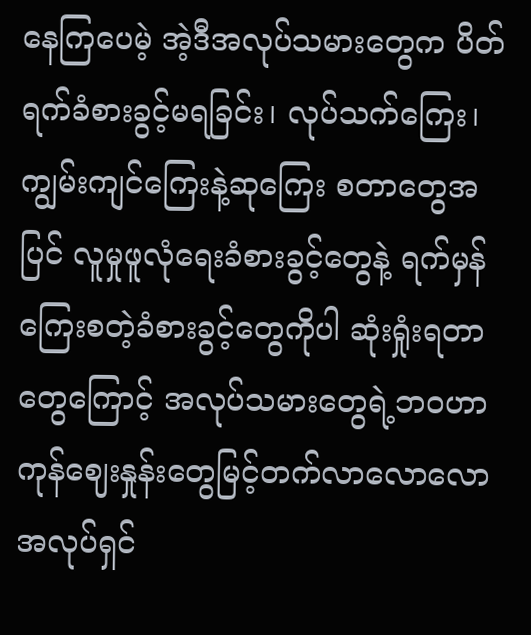နေကြပေမဲ့ အဲ့ဒီအလုပ်သမားတွေက ပိတ်ရက်ခံစားခွင့်မရခြင်း၊ လုပ်သက်ကြေး၊ ကျွမ်းကျင်ကြေးနဲ့ဆုကြေး စတာတွေအပြင် လူမှုဖူလုံရေးခံစားခွင့်တွေနဲ့ ရက်မှန်ကြေးစတဲ့ခံစားခွင့်တွေကိုပါ ဆုံးရှုံးရတာတွေကြောင့် အလုပ်သမားတွေရဲ့ဘ၀ဟာ ကုန်ဈေးနှုန်းတွေမြင့်တက်လာလောလော အလုပ်ရှင်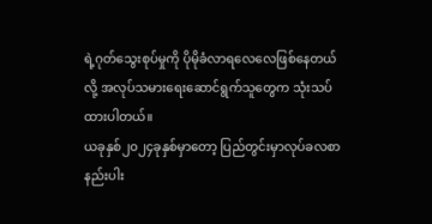ရဲ့ဂုတ်သွေးစုပ်မှုကို ပိုမိုခံလာရလေလေဖြစ်နေတယ်လို့ အလုပ်သမားရေးဆောင်ရွက်သူတွေက သုံးသပ်ထားပါတယ်။
ယခုနှစ်၂၀၂၄ခုနှစ်မှာတော့ ပြည်တွင်းမှာလုပ်ခလစာနည်းပါး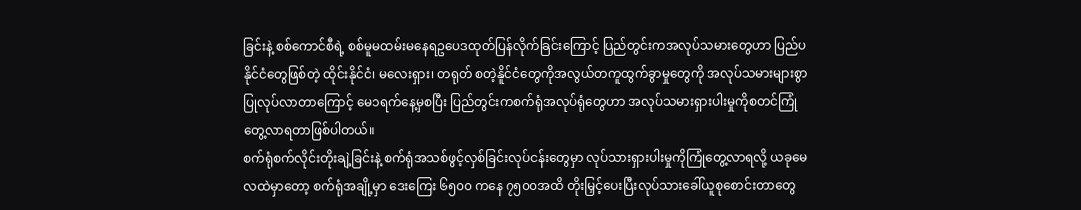ခြင်းနဲ့ စစ်ကောင်စီရဲ့ စစ်မူမထမ်းမနေရဥပေဒထုတ်ပြန်လိုက်ခြင်းကြောင့် ပြည်တွင်းကအလုပ်သမားတွေဟာ ပြည်ပနိုင်ငံတွေဖြစ်တဲ့ ထိုင်းနိုင်ငံ၊ မလေးရှား၊ တရုတ် စတဲ့နိူင်ငံတွေကိုအလွယ်တကူထွက်ခွာမှုတွေကို အလုပ်သမားများစွာပြုလုပ်လာတာကြောင့် မေ၁ရက်နေ့မှစပြီး ပြည်တွင်းကစက်ရုံအလုပ်ရုံတွေဟာ အလုပ်သမားရှားပါးမှုကိုစတင်ကြုံတွေ့လာရတာဖြစ်ပါတယ်။
စက်ရုံစက်လိုင်းတိုးချဲ့ခြင်းနဲ့ စက်ရုံအသစ်ဖွင့်လှစ်ခြင်းလုပ်ငန်းတွေမှာ လုပ်သားရှားပါးမှုကိုကြုံတွေ့လာရလို့ ယခုမေလထဲမှာတော့ စက်ရုံအချို့မှာ ဒေးကြေး ၆၅၀၀ ကနေ ၇၅၀၀အထိ တိုးမြှင့်ပေးပြီးလုပ်သားခေါ်ယူစုစောင်းတာတွေ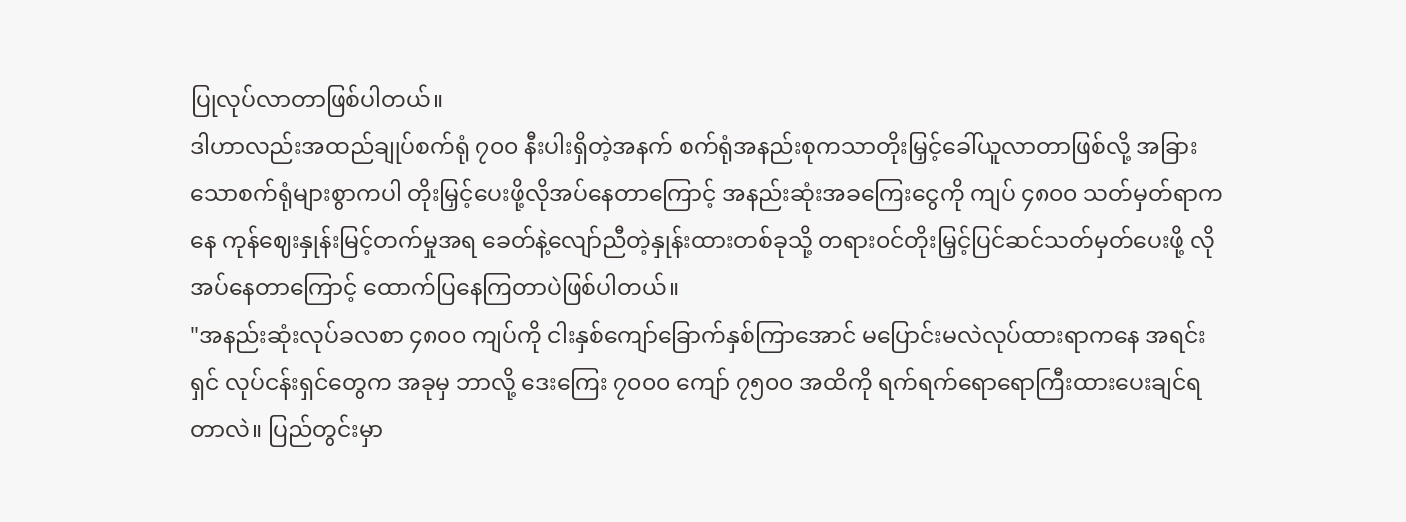ပြုလုပ်လာတာဖြစ်ပါတယ်။
ဒါဟာလည်းအထည်ချုပ်စက်ရုံ ၇၀၀ နီးပါးရှိတဲ့အနက် စက်ရုံအနည်းစုကသာတိုးမြှင့်ခေါ်ယူလာတာဖြစ်လို့ အခြားသောစက်ရုံများစွာကပါ တိုးမြှင့်ပေးဖို့လိုအပ်နေတာကြောင့် အနည်းဆုံးအခကြေးငွေကို ကျပ် ၄၈၀၀ သတ်မှတ်ရာကနေ ကုန်ဈေးနှုန်းမြင့်တက်မှုအရ ခေတ်နဲ့လျော်ညီတဲ့နှုန်းထားတစ်ခုသို့ တရား၀င်တိုးမြှင့်ပြင်ဆင်သတ်မှတ်ပေးဖို့ လိုအပ်နေတာကြောင့် ထောက်ပြနေကြတာပဲဖြစ်ပါတယ်။
"အနည်းဆုံးလုပ်ခလစာ ၄၈၀၀ ကျပ်ကို ငါးနှစ်ကျော်ခြောက်နှစ်ကြာအောင် မပြောင်းမလဲလုပ်ထားရာကနေ အရင်းရှင် လုပ်ငန်းရှင်တွေက အခုမှ ဘာလို့ ဒေးကြေး ၇၀၀၀ ကျော် ၇၅၀၀ အထိကို ရက်ရက်ရောရောကြီးထားပေးချင်ရတာလဲ။ ပြည်တွင်းမှာ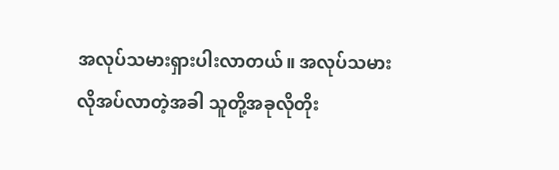အလုပ်သမားရှားပါးလာတယ်။ အလုပ်သမားလိုအပ်လာတဲ့အခါ သူတို့အခုလိုတိုး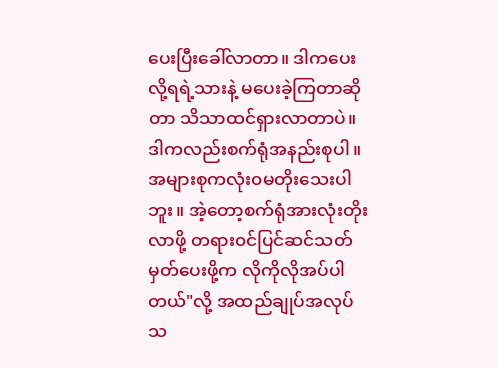ပေးပြီးခေါ်လာတာ။ ဒါကပေးလို့ရရဲ့သားနဲ့ မပေးခဲ့ကြတာဆိုတာ သိသာထင်ရှားလာတာပဲ။ ဒါကလည်းစက်ရုံအနည်းစုပါ။ အများစုကလုံး၀မတိုးသေးပါဘူး။ အဲ့တော့စက်ရုံအားလုံးတိုးလာဖို့ တရား၀င်ပြင်ဆင်သတ်မှတ်ပေးဖို့က လိုကိုလိုအပ်ပါတယ်"လို့ အထည်ချုပ်အလုပ်သ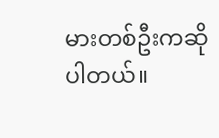မားတစ်ဦးကဆိုပါတယ်။